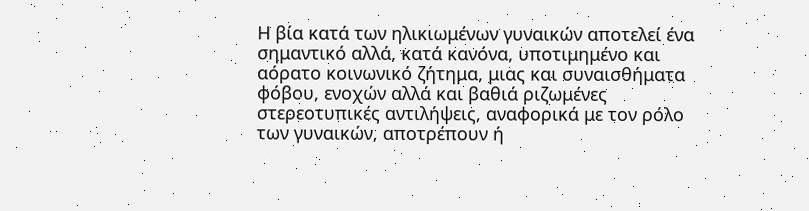Η βία κατά των ηλικιωμένων γυναικών αποτελεί ένα σημαντικό αλλά, κατά κανόνα, υποτιμημένο και αόρατο κοινωνικό ζήτημα, μιας και συναισθήματα φόβου, ενοχών αλλά και βαθιά ριζωμένες στερεοτυπικές αντιλήψεις, αναφορικά με τον ρόλο των γυναικών, αποτρέπουν ή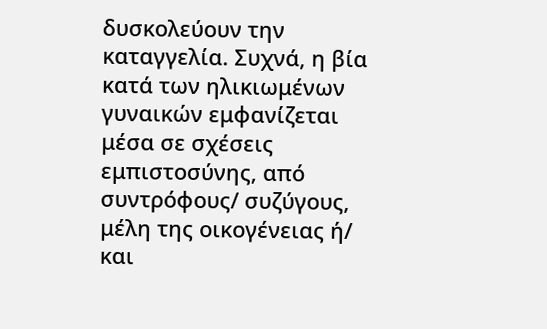δυσκολεύουν την καταγγελία. Συχνά, η βία κατά των ηλικιωμένων γυναικών εμφανίζεται μέσα σε σχέσεις εμπιστοσύνης, από συντρόφους/ συζύγους, μέλη της οικογένειας ή/ και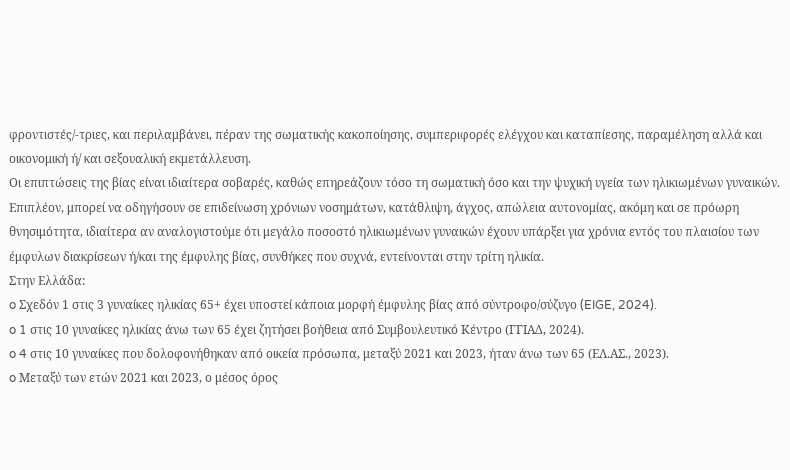φροντιστές/-τριες, και περιλαμβάνει, πέραν της σωματικής κακοποίησης, συμπεριφορές ελέγχου και καταπίεσης, παραμέληση αλλά και οικονομική ή/ και σεξουαλική εκμετάλλευση.
Οι επιπτώσεις της βίας είναι ιδιαίτερα σοβαρές, καθώς επηρεάζουν τόσο τη σωματική όσο και την ψυχική υγεία των ηλικιωμένων γυναικών. Επιπλέον, μπορεί να οδηγήσουν σε επιδείνωση χρόνιων νοσημάτων, κατάθλιψη, άγχος, απώλεια αυτονομίας, ακόμη και σε πρόωρη θνησιμότητα, ιδιαίτερα αν αναλογιστούμε ότι μεγάλο ποσοστό ηλικιωμένων γυναικών έχουν υπάρξει για χρόνια εντός του πλαισίου των έμφυλων διακρίσεων ή/και της έμφυλης βίας, συνθήκες που συχνά, εντείνονται στην τρίτη ηλικία.
Στην Ελλάδα:
o Σχεδόν 1 στις 3 γυναίκες ηλικίας 65+ έχει υποστεί κάποια μορφή έμφυλης βίας από σύντροφο/σύζυγο (EIGE, 2024).
o 1 στις 10 γυναίκες ηλικίας άνω των 65 έχει ζητήσει βοήθεια από Συμβουλευτικό Κέντρο (ΓΓΙΑΔ, 2024).
o 4 στις 10 γυναίκες που δολοφονήθηκαν από οικεία πρόσωπα, μεταξύ 2021 και 2023, ήταν άνω των 65 (ΕΛ.ΑΣ., 2023).
o Μεταξύ των ετών 2021 και 2023, ο μέσος όρος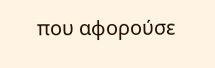που αφορούσε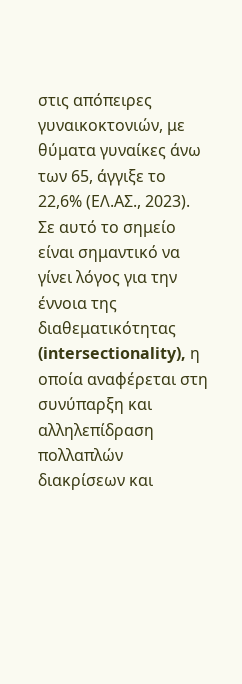στις απόπειρες γυναικοκτονιών, με θύματα γυναίκες άνω των 65, άγγιξε το 22,6% (ΕΛ.ΑΣ., 2023).
Σε αυτό το σημείο είναι σημαντικό να γίνει λόγος για την έννοια της διαθεματικότητας (intersectionality), η οποία αναφέρεται στη συνύπαρξη και αλληλεπίδραση πολλαπλών διακρίσεων και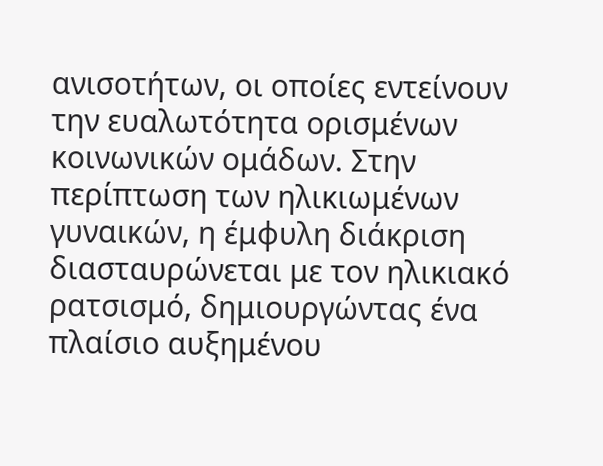ανισοτήτων, οι οποίες εντείνουν την ευαλωτότητα ορισμένων κοινωνικών ομάδων. Στην περίπτωση των ηλικιωμένων γυναικών, η έμφυλη διάκριση διασταυρώνεται με τον ηλικιακό ρατσισμό, δημιουργώντας ένα πλαίσιο αυξημένου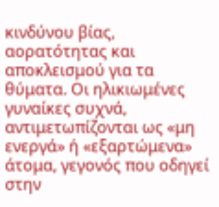κινδύνου βίας, αορατότητας και αποκλεισμού για τα θύματα. Οι ηλικιωμένες γυναίκες συχνά, αντιμετωπίζονται ως «μη ενεργά» ή «εξαρτώμενα» άτομα, γεγονός που οδηγεί στην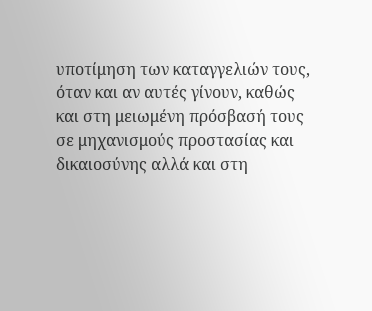υποτίμηση των καταγγελιών τους, όταν και αν αυτές γίνουν, καθώς και στη μειωμένη πρόσβασή τους σε μηχανισμούς προστασίας και δικαιοσύνης αλλά και στη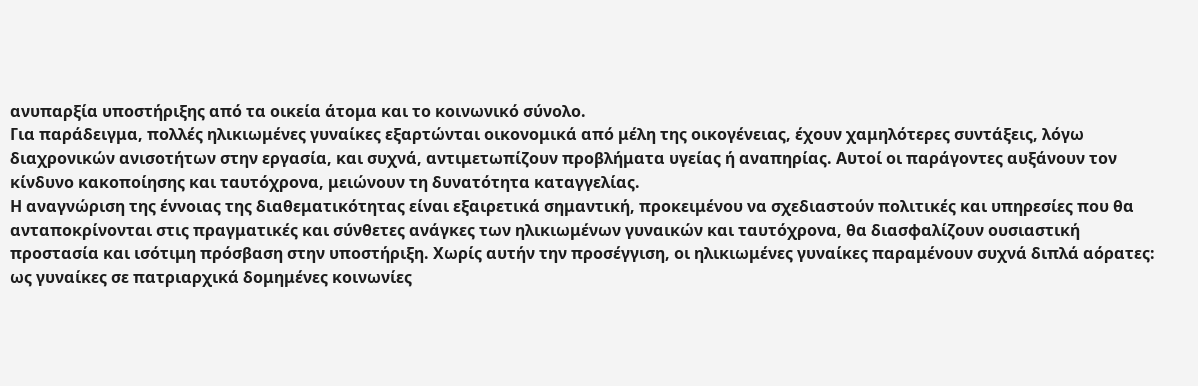ανυπαρξία υποστήριξης από τα οικεία άτομα και το κοινωνικό σύνολο.
Για παράδειγμα, πολλές ηλικιωμένες γυναίκες εξαρτώνται οικονομικά από μέλη της οικογένειας, έχουν χαμηλότερες συντάξεις, λόγω διαχρονικών ανισοτήτων στην εργασία, και συχνά, αντιμετωπίζουν προβλήματα υγείας ή αναπηρίας. Αυτοί οι παράγοντες αυξάνουν τον κίνδυνο κακοποίησης και ταυτόχρονα, μειώνουν τη δυνατότητα καταγγελίας.
Η αναγνώριση της έννοιας της διαθεματικότητας είναι εξαιρετικά σημαντική, προκειμένου να σχεδιαστούν πολιτικές και υπηρεσίες που θα ανταποκρίνονται στις πραγματικές και σύνθετες ανάγκες των ηλικιωμένων γυναικών και ταυτόχρονα, θα διασφαλίζουν ουσιαστική προστασία και ισότιμη πρόσβαση στην υποστήριξη. Χωρίς αυτήν την προσέγγιση, οι ηλικιωμένες γυναίκες παραμένουν συχνά διπλά αόρατες: ως γυναίκες σε πατριαρχικά δομημένες κοινωνίες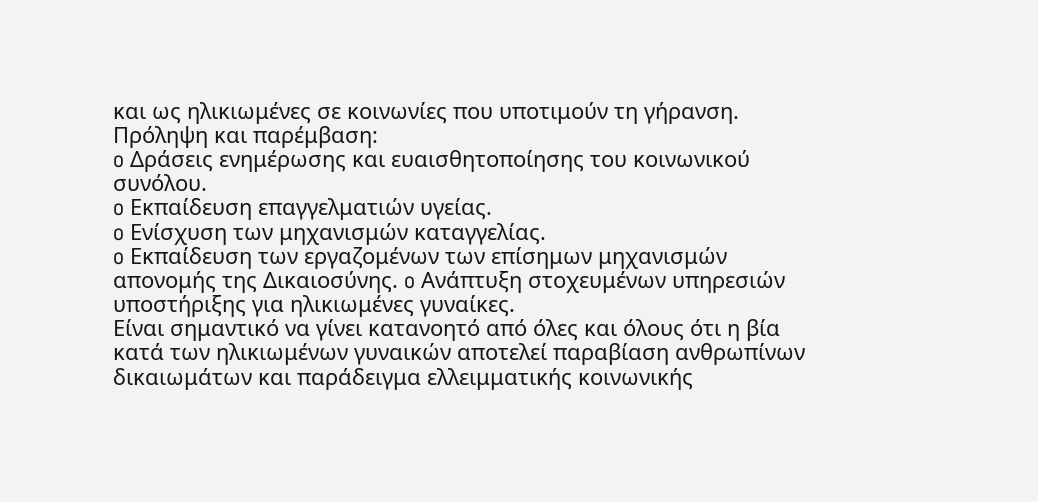και ως ηλικιωμένες σε κοινωνίες που υποτιμούν τη γήρανση.
Πρόληψη και παρέμβαση:
o Δράσεις ενημέρωσης και ευαισθητοποίησης του κοινωνικού συνόλου.
o Εκπαίδευση επαγγελματιών υγείας.
o Ενίσχυση των μηχανισμών καταγγελίας.
o Εκπαίδευση των εργαζομένων των επίσημων μηχανισμών απονομής της Δικαιοσύνης. o Ανάπτυξη στοχευμένων υπηρεσιών υποστήριξης για ηλικιωμένες γυναίκες.
Είναι σημαντικό να γίνει κατανοητό από όλες και όλους ότι η βία κατά των ηλικιωμένων γυναικών αποτελεί παραβίαση ανθρωπίνων δικαιωμάτων και παράδειγμα ελλειμματικής κοινωνικής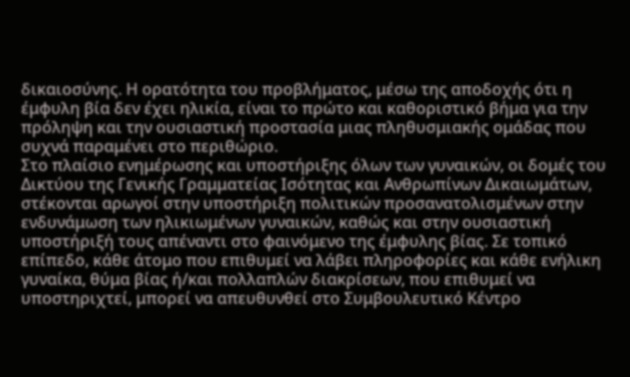δικαιοσύνης. Η ορατότητα του προβλήματος, μέσω της αποδοχής ότι η έμφυλη βία δεν έχει ηλικία, είναι το πρώτο και καθοριστικό βήμα για την πρόληψη και την ουσιαστική προστασία μιας πληθυσμιακής ομάδας που συχνά παραμένει στο περιθώριο.
Στο πλαίσιο ενημέρωσης και υποστήριξης όλων των γυναικών, οι δομές του Δικτύου της Γενικής Γραμματείας Ισότητας και Ανθρωπίνων Δικαιωμάτων, στέκονται αρωγοί στην υποστήριξη πολιτικών προσανατολισμένων στην ενδυνάμωση των ηλικιωμένων γυναικών, καθώς και στην ουσιαστική υποστήριξή τους απέναντι στο φαινόμενο της έμφυλης βίας. Σε τοπικό επίπεδο, κάθε άτομο που επιθυμεί να λάβει πληροφορίες και κάθε ενήλικη γυναίκα, θύμα βίας ή/και πολλαπλών διακρίσεων, που επιθυμεί να υποστηριχτεί, μπορεί να απευθυνθεί στο Συμβουλευτικό Κέντρο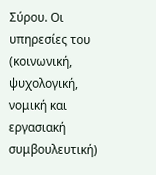Σύρου. Οι υπηρεσίες του (κοινωνική, ψυχολογική, νομική και εργασιακή συμβουλευτική)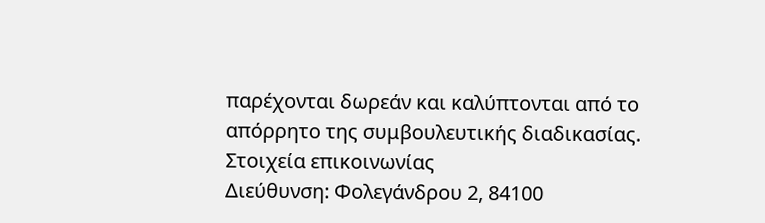παρέχονται δωρεάν και καλύπτονται από το απόρρητο της συμβουλευτικής διαδικασίας.
Στοιχεία επικοινωνίας
Διεύθυνση: Φολεγάνδρου 2, 84100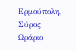Ερμούπολη, Σύρος
Ωράριο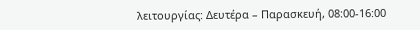λειτουργίας: Δευτέρα – Παρασκευή, 08:00-16:00